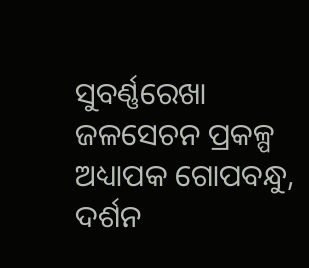ସୁବର୍ଣ୍ଣରେଖା ଜଳସେଚନ ପ୍ରକଳ୍ପ
ଅଧ୍ୟାପକ ଗୋପବନ୍ଧୁ, ଦର୍ଶନ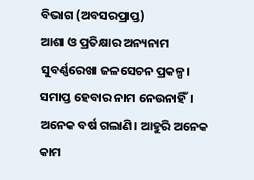ବିଭାଗ (ଅବସରପ୍ରାପ୍ତ)
ଆଶା ଓ ପ୍ରତିକ୍ଷାର ଅନ୍ୟନାମ ସୁବର୍ଣ୍ଣରେଖା ଜଳସେଚନ ପ୍ରକଳ୍ପ। ସମାପ୍ତ ହେବାର ନାମ ନେଉନାହିଁ। ଅନେକ ବର୍ଷ ଗଲାଣି। ଆହୁରି ଅନେକ କାମ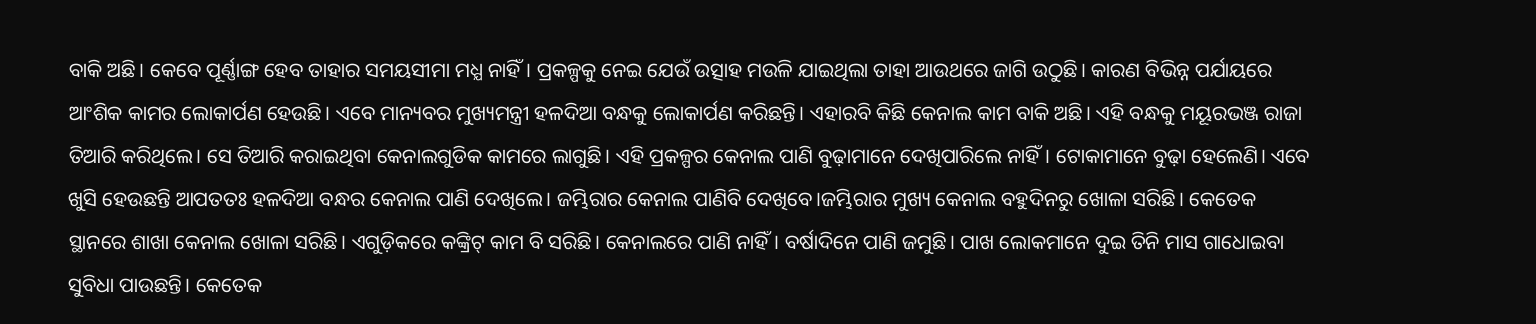ବାକି ଅଛି। କେବେ ପୂର୍ଣ୍ଣାଙ୍ଗ ହେବ ତାହାର ସମୟସୀମା ମଧ୍ଯ ନାହିଁ। ପ୍ରକଳ୍ପକୁ ନେଇ ଯେଉଁ ଉତ୍ସାହ ମଉଳି ଯାଇଥିଲା ତାହା ଆଉଥରେ ଜାଗି ଉଠୁଛି। କାରଣ ବିଭିନ୍ନ ପର୍ଯାୟରେ ଆଂଶିକ କାମର ଲୋକାର୍ପଣ ହେଉଛି। ଏବେ ମାନ୍ୟବର ମୁଖ୍ୟମନ୍ତ୍ରୀ ହଳଦିଆ ବନ୍ଧକୁ ଲୋକାର୍ପଣ କରିଛନ୍ତି। ଏହାରବି କିଛି କେନାଲ କାମ ବାକି ଅଛି। ଏହି ବନ୍ଧକୁ ମୟୂରଭଞ୍ଜ ରାଜା ତିଆରି କରିଥିଲେ। ସେ ତିଆରି କରାଇଥିବା କେନାଲଗୁଡିକ କାମରେ ଲାଗୁଛି। ଏହି ପ୍ରକଳ୍ପର କେନାଲ ପାଣି ବୁଢ଼ାମାନେ ଦେଖିପାରିଲେ ନାହିଁ। ଟୋକାମାନେ ବୁଢ଼ା ହେଲେଣି। ଏବେ ଖୁସି ହେଉଛନ୍ତି ଆପତତଃ ହଳଦିଆ ବନ୍ଧର କେନାଲ ପାଣି ଦେଖିଲେ। ଜମ୍ଭିରାର କେନାଲ ପାଣିବି ଦେଖିବେ।ଜମ୍ଭିରାର ମୁଖ୍ୟ କେନାଲ ବହୁଦିନରୁ ଖୋଳା ସରିଛି। କେତେକ ସ୍ଥାନରେ ଶାଖା କେନାଲ ଖୋଳା ସରିଛି। ଏଗୁଡ଼ିକରେ କଙ୍କ୍ରିଟ୍ କାମ ବି ସରିଛି। କେନାଲରେ ପାଣି ନାହିଁ। ବର୍ଷାଦିନେ ପାଣି ଜମୁଛି। ପାଖ ଲୋକମାନେ ଦୁଇ ତିନି ମାସ ଗାଧୋଇବା ସୁବିଧା ପାଉଛନ୍ତି। କେତେକ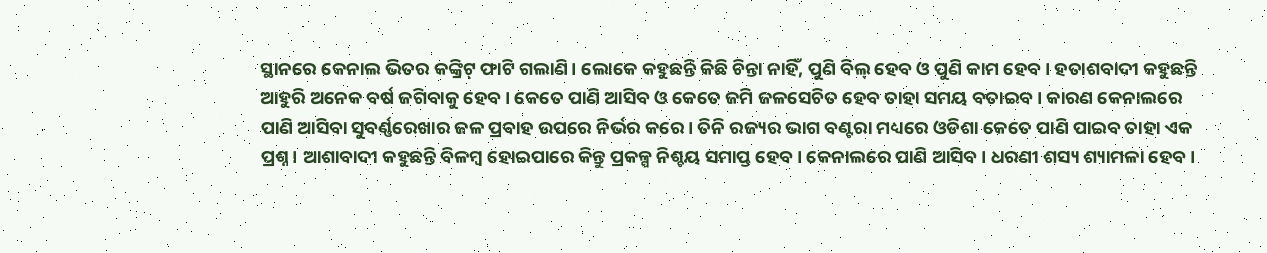ସ୍ଥାନରେ କେନାଲ ଭିତର କଙ୍କ୍ରିଟ୍ ଫାଟି ଗଲାଣି। ଲୋକେ କହୁଛନ୍ତି କିଛି ଚିନ୍ତା ନାହିଁ, ପୁଣି ବିଲ୍ ହେବ ଓ ପୁଣି କାମ ହେବ। ହତାଶବାଦୀ କହୁଛନ୍ତି ଆହୁରି ଅନେକ ବର୍ଷ ଜଗିବାକୁ ହେବ। କେତେ ପାଣି ଆସିବ ଓ କେତେ ଜମି ଜଳସେଚିତ ହେବ ତାହା ସମୟ ବତାଇବ। କାରଣ କେନାଲରେ ପାଣି ଆସିବା ସୁବର୍ଣ୍ଣରେଖାର ଜଳ ପ୍ରବାହ ଉପରେ ନିର୍ଭର କରେ। ତିନି ରଜ୍ୟର ଭାଗ ବଣ୍ଟରା ମଧ୍ୟରେ ଓଡିଶା କେତେ ପାଣି ପାଇବ ତାହା ଏକ ପ୍ରଶ୍ନ। ଆଶାବାଦୀ କହୁଛନ୍ତି ବିଳମ୍ବ ହୋଇପାରେ କିନ୍ତୁ ପ୍ରକଳ୍ପ ନିଶ୍ଚୟ ସମାପ୍ତ ହେବ। କେନାଲରେ ପାଣି ଆସିବ। ଧରଣୀ ଶସ୍ୟ ଶ୍ୟାମଳା ହେବ।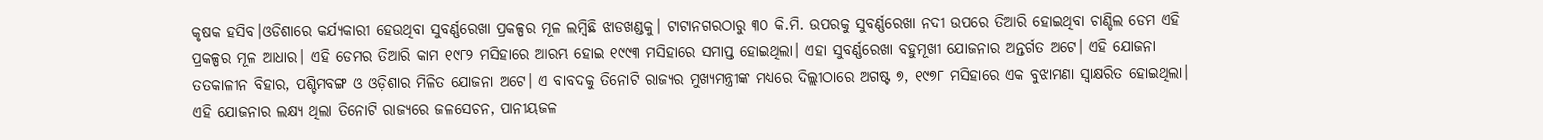କୃଷକ ହସିବ।ଓଡିଶାରେ କର୍ଯ୍ୟକାରୀ ହେଉଥିବା ସୁବର୍ଣ୍ଣରେଖା ପ୍ରକଳ୍ପର ମୂଳ ଲମ୍ବିଛି ଝାଡଖଣ୍ଡକୁ। ଟାଟାନଗରଠାରୁ ୩୦ କି.ମି. ଉପରକୁ ସୁବର୍ଣ୍ଣରେଖା ନଦୀ ଉପରେ ତିଆରି ହୋଇଥିବା ଚାଣ୍ଡିଲ ଡେମ ଏହି ପ୍ରକଳ୍ପର ମୂଳ ଆଧାର। ଏହି ଡେମର ତିଆରି କାମ ୧୯୮୨ ମସିହାରେ ଆରମ୍ଭ ହୋଇ ୧୯୯୩ ମସିହାରେ ସମାପ୍ତ ହୋଇଥିଲା। ଏହା ସୁବର୍ଣ୍ଣରେଖା ବହୁମୂଖୀ ଯୋଜନାର ଅନ୍ତର୍ଗତ ଅଟେ। ଏହି ଯୋଜନା ତତକାଳୀନ ବିହାର, ପଶ୍ଚିମବଙ୍ଗ ଓ ଓଡ଼ିଶାର ମିଳିତ ଯୋଜନା ଅଟେ। ଏ ବାବଦକୁ ତିନୋଟି ରାଜ୍ୟର ମୁଖ୍ୟମନ୍ତ୍ରୀଙ୍କ ମଧ୍ୟରେ ଦିଲ୍ଲୀଠାରେ ଅଗଷ୍ଟ ୭, ୧୯୭୮ ମସିହାରେ ଏକ ବୁଝାମଣା ସ୍ୱାକ୍ଷରିତ ହୋଇଥିଲା। ଏହି ଯୋଜନାର ଲକ୍ଷ୍ୟ ଥିଲା ତିନୋଟି ରାଜ୍ୟରେ ଜଳସେଚନ, ପାନୀୟଜଳ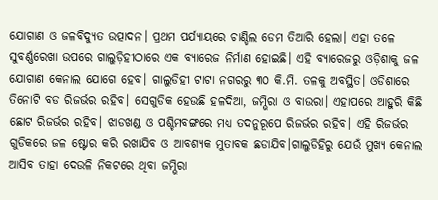ଯୋଗାଣ ଓ ଜଳବିଦ୍ୟୁତ ଉତ୍ପାଦନ। ପ୍ରଥମ ପର୍ଯ୍ୟାୟରେ ଚାଣ୍ଡିଲ ଡେମ ତିଆରି ହେଲା। ଏହା ତଳେ ସୁବର୍ଣ୍ଣରେଖା ଉପରେ ଗାଲୁଡ଼ିହୀଠାରେ ଏକ ବ୍ୟାରେଜ ନିର୍ମାଣ ହୋଇଛି। ଏହି ବ୍ୟାରେଜରୁ ଓଡ଼ିଶାକୁ ଜଳ ଯୋଗାଣ କେନାଲ ଯୋଗେ ହେବ। ଗାଲୁଡିହୀ ଟାଟା ନଗରରୁ ୩୦ କି.ମି. ତଳକୁ ଅବସ୍ଥିତ। ଓଡିଶାରେ ତିନୋଟି ବଡ ରିଜର୍ଭର ରହିବ। ସେଗୁଡିକ ହେଉଛି ହଳଦିଆ, ଜମ୍ଭିରା ଓ ବାଉରା। ଏହାପରେ ଆହୁରି କିଛି ଛୋଟ ରିଜର୍ଭର ରହିବ। ଝାଡଖଣ୍ଡ ଓ ପଶ୍ଚିମବଙ୍ଗରେ ମଧ୍ଯ ତଦନୁରୂପେ ରିଜର୍ଭର ରହିବ। ଏହି ରିଜର୍ଭର ଗୁଡିକରେ ଜଳ ଷ୍ଟୋର କରି ରଖାଯିବ ଓ ଆବଶ୍ୟକ ମୁତାବକ ଛଡାଯିବ।ଗାଲୁଡିହିରୁ ଯେଉଁ ମୁଖ୍ୟ କେନାଲ ଆସିବ ତାହା ଦେଉଳି ନିକଟରେ ଥିବା ଜମ୍ଭିରା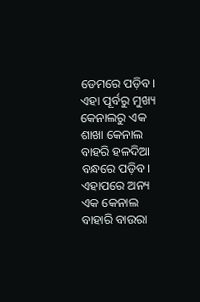ଡେମରେ ପଡ଼ିବ। ଏହା ପୂର୍ବରୁ ମୁଖ୍ୟ କେନାଲରୁ ଏକ ଶାଖା କେନାଲ ବାହରି ହଳଦିଆ ବନ୍ଧରେ ପଡ଼ିବ। ଏହାପରେ ଅନ୍ୟ ଏକ କେନାଲ ବାହାରି ବାଉରା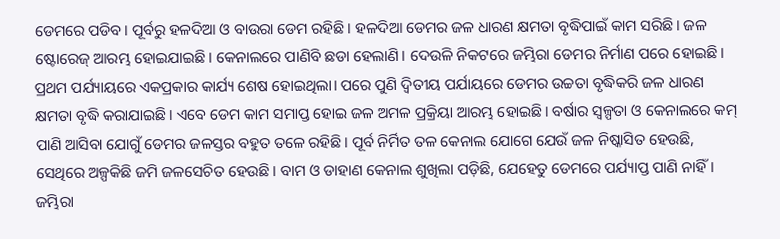ଡେମରେ ପଡିବ। ପୂର୍ବରୁ ହଳଦିଆ ଓ ବାଉରା ଡେମ ରହିଛି। ହଳଦିଆ ଡେମର ଜଳ ଧାରଣ କ୍ଷମତା ବୃଦ୍ଧିପାଇଁ କାମ ସରିଛି। ଜଳ ଷ୍ଟୋରେଜ୍ ଆରମ୍ଭ ହୋଇଯାଇଛି। କେନାଲରେ ପାଣିବି ଛଡା ହେଲାଣି। ଦେଉଳି ନିକଟରେ ଜମ୍ଭିରା ଡେମର ନିର୍ମାଣ ପରେ ହୋଇଛି। ପ୍ରଥମ ପର୍ଯ୍ୟାୟରେ ଏକପ୍ରକାର କାର୍ଯ୍ୟ ଶେଷ ହୋଇଥିଲା। ପରେ ପୁଣି ଦ୍ୱିତୀୟ ପର୍ଯାୟରେ ଡେମର ଉଚ୍ଚତା ବୃଦ୍ଧିକରି ଜଳ ଧାରଣ କ୍ଷମତା ବୃଦ୍ଧି କରାଯାଇଛି। ଏବେ ଡେମ କାମ ସମାପ୍ତ ହୋଇ ଜଳ ଅମଳ ପ୍ରକ୍ରିୟା ଆରମ୍ଭ ହୋଇଛି। ବର୍ଷାର ସ୍ଵଳ୍ପତା ଓ କେନାଲରେ କମ୍ ପାଣି ଆସିବା ଯୋଗୁଁ ଡେମର ଜଳସ୍ତର ବହୁତ ତଳେ ରହିଛି। ପୂର୍ବ ନିର୍ମିତ ତଳ କେନାଲ ଯୋଗେ ଯେଉଁ ଜଳ ନିଷ୍କାସିତ ହେଉଛି, ସେଥିରେ ଅଳ୍ପକିଛି ଜମି ଜଳସେଚିତ ହେଉଛି। ବାମ ଓ ଡାହାଣ କେନାଲ ଶୁଖିଲା ପଡ଼ିଛି, ଯେହେତୁ ଡେମରେ ପର୍ଯ୍ୟାପ୍ତ ପାଣି ନାହିଁ। ଜମ୍ଭିରା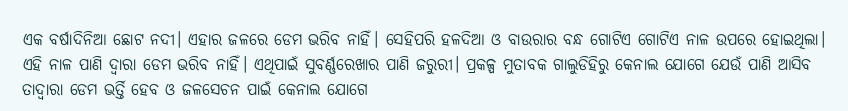ଏକ ବର୍ଷାଦିନିଆ ଛୋଟ ନଦୀ। ଏହାର ଜଳରେ ଡେମ ଭରିବ ନାହିଁ। ସେହିପରି ହଳଦିଆ ଓ ବାଉରାର ବନ୍ଧ ଗୋଟିଏ ଗୋଟିଏ ନାଳ ଉପରେ ହୋଇଥିଲା। ଏହି ନାଳ ପାଣି ଦ୍ଵାରା ଡେମ ଭରିବ ନାହିଁ। ଏଥିପାଇଁ ସୁବର୍ଣ୍ଣରେଖାର ପାଣି ଜରୁରୀ। ପ୍ରକଳ୍ପ ମୁତାବକ ଗାଲୁଡିହିରୁ କେନାଲ ଯୋଗେ ଯେଉଁ ପାଣି ଆସିବ ତାଦ୍ୱାରା ଡେମ ଭର୍ତ୍ତି ହେବ ଓ ଜଳସେଚନ ପାଇଁ କେନାଲ ଯୋଗେ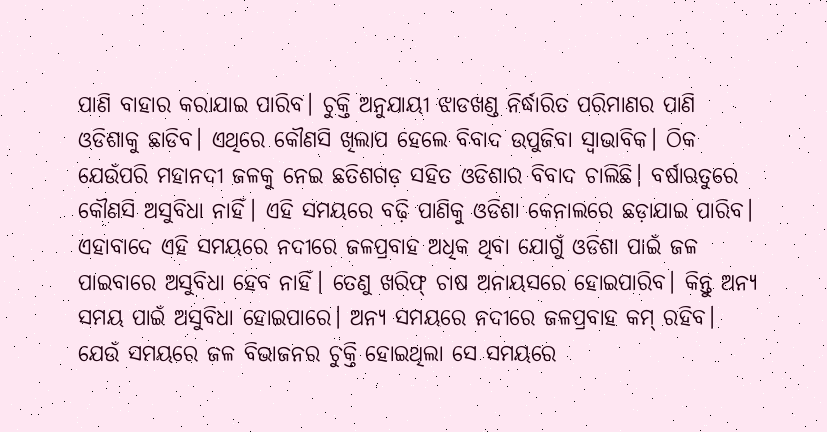ପାଣି ବାହାର କରାଯାଇ ପାରିବ। ଚୁକ୍ତି ଅନୁଯାୟୀ ଝାଡଖଣ୍ଡ ନିର୍ଦ୍ଧାରିତ ପରିମାଣର ପାଣି ଓଡିଶାକୁ ଛାଡିବ। ଏଥିରେ କୌଣସି ଖିଲାପ ହେଲେ ବିବାଦ ଉପୁଜିବା ସ୍ଵାଭାବିକ। ଠିକ ଯେଉଁପରି ମହାନଦୀ ଜଳକୁ ନେଇ ଛତିଶଗଡ଼ ସହିତ ଓଡିଶାର ବିବାଦ ଚାଲିଛି। ବର୍ଷାଋତୁରେ କୌଣସି ଅସୁବିଧା ନାହିଁ। ଏହି ସମୟରେ ବଢ଼ି ପାଣିକୁ ଓଡିଶା କେନାଲରେ ଛଡ଼ାଯାଇ ପାରିବ। ଏହାବାଦେ ଏହି ସମୟରେ ନଦୀରେ ଜଳପ୍ରବାହ ଅଧିକ ଥିବା ଯୋଗୁଁ ଓଡିଶା ପାଇଁ ଜଳ ପାଇବାରେ ଅସୁବିଧା ହେବ ନାହିଁ। ତେଣୁ ଖରିଫ୍ ଚାଷ ଅନାୟସରେ ହୋଇପାରିବ। କିନ୍ତୁ ଅନ୍ୟ ସମୟ ପାଇଁ ଅସୁବିଧା ହୋଇପାରେ। ଅନ୍ୟ ସମୟରେ ନଦୀରେ ଜଳପ୍ରବାହ କମ୍ ରହିବ। ଯେଉଁ ସମୟରେ ଜଳ ବିଭାଜନର ଚୁକ୍ତି ହୋଇଥିଲା ସେ ସମୟରେ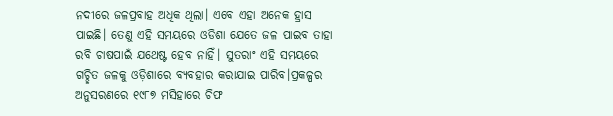ନଦୀରେ ଜଳପ୍ରବାହ ଅଧିକ ଥିଲା। ଏବେ ଏହା ଅନେକ ହ୍ରାସ ପାଇଛି। ତେଣୁ ଏହି ସମୟରେ ଓଡିଶା ଯେତେ ଜଳ ପାଇବ ତାହା ରବି ଚାଷପାଇଁ ଯଥେଷ୍ଟ ହେବ ନାହିଁ। ସୁତରାଂ ଏହି ସମୟରେ ଗଚ୍ଛିତ ଜଳକୁ ଓଡ଼ିଶାରେ ବ୍ୟବହାର କରାଯାଇ ପାରିବ।ପ୍ରକଳ୍ପର ଅନୁସରଣରେ ୧୯୮୭ ମସିହାରେ ଚିଫ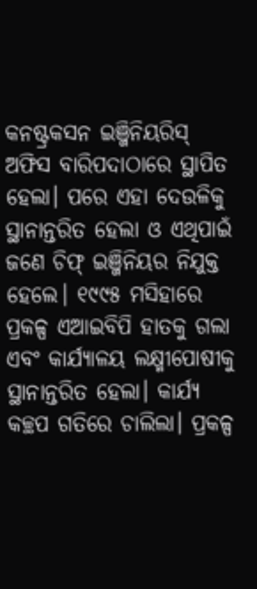କନଷ୍ଟ୍ରକସନ ଇଞ୍ଜିନିୟରିସ୍ ଅଫିସ ବାରିପଦାଠାରେ ସ୍ଥାପିତ ହେଲା। ପରେ ଏହା ଦେଉଳିକୁ ସ୍ଥାନାନ୍ତରିତ ହେଲା ଓ ଏଥିପାଇଁ ଜଣେ ଚିଫ୍ ଇଞ୍ଜିନିୟର ନିଯୁକ୍ତ ହେଲେ। ୧୯୯୫ ମସିହାରେ ପ୍ରକଳ୍ପ ଏଆଇବିପି ହାତକୁ ଗଲା ଏବଂ କାର୍ଯ୍ୟାଳୟ ଲକ୍ଷ୍ମୀପୋଷୀକୁ ସ୍ଥାନାନ୍ତରିତ ହେଲା। କାର୍ଯ୍ୟ କଚ୍ଛପ ଗତିରେ ଚାଲିଲା। ପ୍ରକଳ୍ପ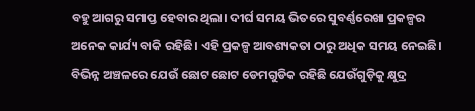ବହୁ ଆଗରୁ ସମାପ୍ତ ହେବାର ଥିଲା। ଦୀର୍ଘ ସମୟ ଭିତରେ ସୁବର୍ଣ୍ଣରେଖା ପ୍ରକଳ୍ପର ଅନେକ କାର୍ଯ୍ୟ ବାକି ରହିଛି। ଏହି ପ୍ରକଳ୍ପ ଆବଶ୍ୟକତା ଠାରୁ ଅଧିକ ସମୟ ନେଇଛି। ବିଭିନ୍ନ ଅଞ୍ଚଳରେ ଯେଉଁ ଛୋଟ ଛୋଟ ଡେମଗୁଡିକ ରହିଛି ଯେଉଁଗୁଡ଼ିକୁ କ୍ଷୁଦ୍ର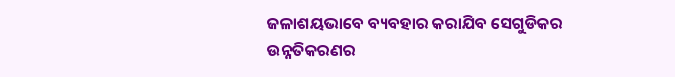ଜଳାଶୟଭାବେ ବ୍ୟବହାର କରାଯିବ ସେଗୁଡିକର ଉନ୍ନତିକରଣର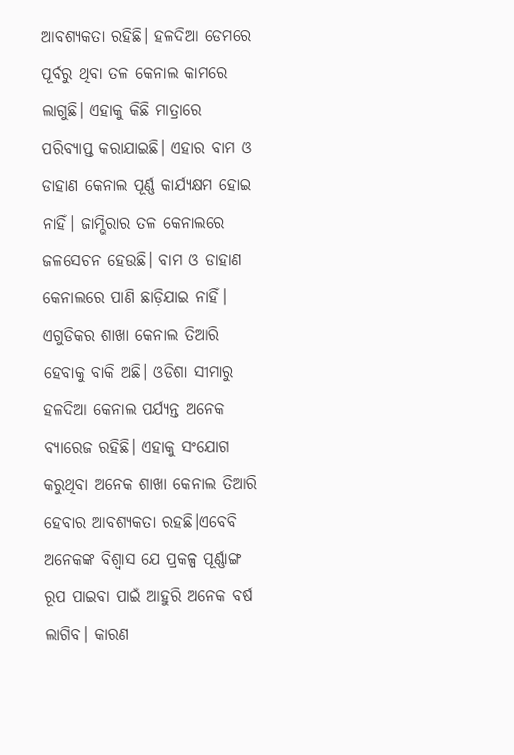ଆବଶ୍ୟକତା ରହିଛି। ହଳଦିଆ ଡେମରେ ପୂର୍ବରୁ ଥିବା ତଳ କେନାଲ କାମରେ ଲାଗୁଛି। ଏହାକୁ କିଛି ମାତ୍ରାରେ ପରିବ୍ୟାପ୍ତ କରାଯାଇଛି। ଏହାର ବାମ ଓ ଡାହାଣ କେନାଲ ପୂର୍ଣ୍ଣ କାର୍ଯ୍ୟକ୍ଷମ ହୋଇ ନାହିଁ। ଜାମ୍ଭିରାର ତଳ କେନାଲରେ ଜଳସେଚନ ହେଉଛି। ବାମ ଓ ଡାହାଣ କେନାଲରେ ପାଣି ଛାଡ଼ିଯାଇ ନାହିଁ। ଏଗୁଡିକର ଶାଖା କେନାଲ ତିଆରି ହେବାକୁ ବାକି ଅଛି। ଓଡିଶା ସୀମାରୁ ହଳଦିଆ କେନାଲ ପର୍ଯ୍ୟନ୍ତ ଅନେକ ବ୍ଯାରେଜ ରହିଛି। ଏହାକୁ ସଂଯୋଗ କରୁଥିବା ଅନେକ ଶାଖା କେନାଲ ତିଆରି ହେବାର ଆବଶ୍ୟକତା ରହଛି।ଏବେବି ଅନେକଙ୍କ ବିଶ୍ୱାସ ଯେ ପ୍ରକଳ୍ପ ପୂର୍ଣ୍ଣାଙ୍ଗ ରୂପ ପାଇବା ପାଇଁ ଆହୁରି ଅନେକ ବର୍ଷ ଲାଗିବ। କାରଣ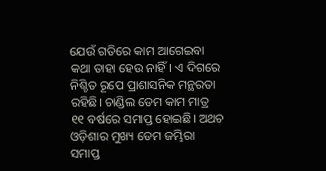ଯେଉଁ ଗତିରେ କାମ ଆଗେଇବା କଥା ତାହା ହେଉ ନାହିଁ। ଏ ଦିଗରେ ନିଶ୍ଚିତ ରୂପେ ପ୍ରାଶାସନିକ ମନ୍ଥରତା ରହିଛି। ଚାଣ୍ଡିଲ ଡେମ କାମ ମାତ୍ର ୧୧ ବର୍ଷରେ ସମାପ୍ତ ହୋଇଛି। ଅଥଚ ଓଡ଼ିଶାର ମୁଖ୍ୟ ଡେମ ଜମ୍ଭିରା ସମାପ୍ତ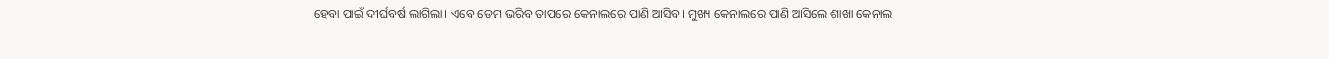ହେବା ପାଇଁ ଦୀର୍ଘବର୍ଷ ଲାଗିଲା। ଏବେ ଡେମ ଭରିବ ତାପରେ କେନାଲରେ ପାଣି ଆସିବ। ମୁଖ୍ୟ କେନାଲରେ ପାଣି ଆସିଲେ ଶାଖା କେନାଲ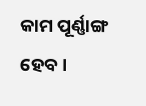କାମ ପୂର୍ଣ୍ଣାଙ୍ଗ ହେବ।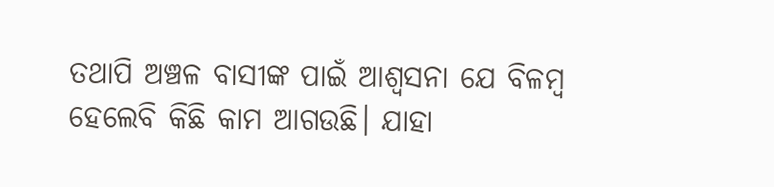ତଥାପି ଅଞ୍ଚଳ ବାସୀଙ୍କ ପାଇଁ ଆଶ୍ୱସନା ଯେ ବିଳମ୍ବ ହେଲେବି କିଛି କାମ ଆଗଉଛି। ଯାହା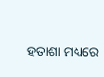ହତାଶା ମଧ୍ୟରେ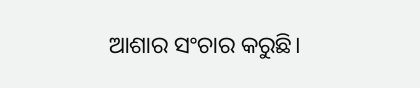ଆଶାର ସଂଚାର କରୁଛି।